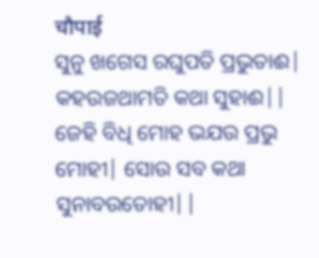चौपाई
ସୁନୁ ଖଗେସ ରଘୁପତି ପ୍ରଭୁତାଈ| କହଉଜଥାମତି କଥା ସୁହାଈ||
ଜେହି ବିଧି ମୋହ ଭଯଉ ପ୍ରଭୁ ମୋହୀ| ସୋଉ ସବ କଥା ସୁନାବଉତୋହୀ||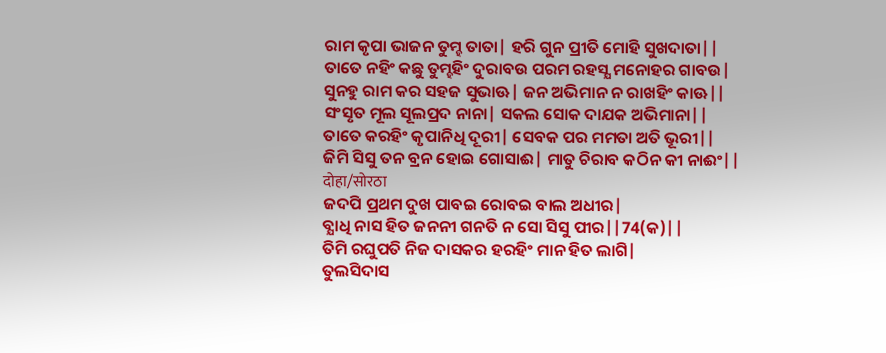ରାମ କୃପା ଭାଜନ ତୁମ୍ହ ତାତା| ହରି ଗୁନ ପ୍ରୀତି ମୋହି ସୁଖଦାତା||
ତାତେ ନହିଂ କଛୁ ତୁମ୍ହହିଂ ଦୁରାବଉ ପରମ ରହସ୍ଯ ମନୋହର ଗାବଉ|
ସୁନହୁ ରାମ କର ସହଜ ସୁଭାଊ| ଜନ ଅଭିମାନ ନ ରାଖହିଂ କାଊ||
ସଂସୃତ ମୂଲ ସୂଲପ୍ରଦ ନାନା| ସକଲ ସୋକ ଦାଯକ ଅଭିମାନା||
ତାତେ କରହିଂ କୃପାନିଧି ଦୂରୀ| ସେବକ ପର ମମତା ଅତି ଭୂରୀ||
ଜିମି ସିସୁ ତନ ବ୍ରନ ହୋଇ ଗୋସାଈ| ମାତୁ ଚିରାବ କଠିନ କୀ ନାଈଂ||
दोहा/सोरठा
ଜଦପି ପ୍ରଥମ ଦୁଖ ପାବଇ ରୋବଇ ବାଲ ଅଧୀର|
ବ୍ଯାଧି ନାସ ହିତ ଜନନୀ ଗନତି ନ ସୋ ସିସୁ ପୀର||74(କ)||
ତିମି ରଘୁପତି ନିଜ ଦାସକର ହରହିଂ ମାନ ହିତ ଲାଗି|
ତୁଲସିଦାସ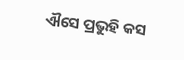ଐସେ ପ୍ରଭୁହି କସ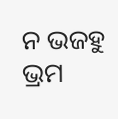ନ ଭଜହୁ ଭ୍ରମ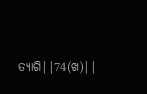ତ୍ଯାଗି||74(ଖ)||